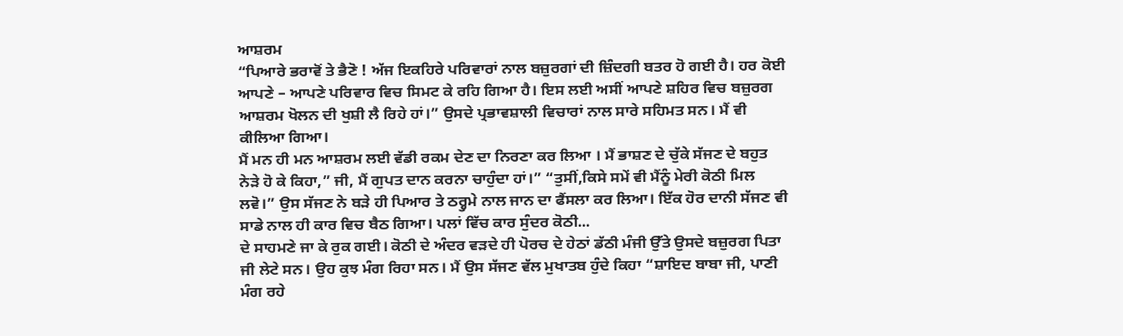ਆਸ਼ਰਮ
“ਪਿਆਰੇ ਭਰਾਵੋਂ ਤੇ ਭੈਣੋ ! ਅੱਜ ਇਕਹਿਰੇ ਪਰਿਵਾਰਾਂ ਨਾਲ ਬਜ਼ੁਰਗਾਂ ਦੀ ਜ਼ਿੰਦਗੀ ਬਤਰ ਹੋ ਗਈ ਹੈ। ਹਰ ਕੋਈ ਆਪਣੇ – ਆਪਣੇ ਪਰਿਵਾਰ ਵਿਚ ਸਿਮਟ ਕੇ ਰਹਿ ਗਿਆ ਹੈ। ਇਸ ਲਈ ਅਸੀਂ ਆਪਣੇ ਸ਼ਹਿਰ ਵਿਚ ਬਜ਼ੁਰਗ ਆਸ਼ਰਮ ਖੋਲਨ ਦੀ ਖੁਸ਼ੀ ਲੈ ਰਿਹੇ ਹਾਂ।” ਉਸਦੇ ਪ੍ਰਭਾਵਸ਼ਾਲੀ ਵਿਚਾਰਾਂ ਨਾਲ ਸਾਰੇ ਸਹਿਮਤ ਸਨ। ਮੈਂ ਵੀ ਕੀਲਿਆ ਗਿਆ।
ਮੈਂ ਮਨ ਹੀ ਮਨ ਆਸ਼ਰਮ ਲਈ ਵੱਡੀ ਰਕਮ ਦੇਣ ਦਾ ਨਿਰਣਾ ਕਰ ਲਿਆ । ਮੈਂ ਭਾਸ਼ਣ ਦੇ ਚੁੱਕੇ ਸੱਜਣ ਦੇ ਬਹੁਤ ਨੇੜੇ ਹੋ ਕੇ ਕਿਹਾ,” ਜੀ, ਮੈਂ ਗੁਪਤ ਦਾਨ ਕਰਨਾ ਚਾਹੁੰਦਾ ਹਾਂ।” “ਤੁਸੀਂ,ਕਿਸੇ ਸਮੇਂ ਵੀ ਮੈਂਨੂੰ ਮੇਰੀ ਕੋਠੀ ਮਿਲ ਲਵੋ।” ਉਸ ਸੱਜਣ ਨੇ ਬੜੇ ਹੀ ਪਿਆਰ ਤੇ ਠਰ੍ਹੁਮੇ ਨਾਲ ਜਾਨ ਦਾ ਫੈਂਸਲਾ ਕਰ ਲਿਆ। ਇੱਕ ਹੋਰ ਦਾਨੀ ਸੱਜਣ ਵੀ ਸਾਡੇ ਨਾਲ ਹੀ ਕਾਰ ਵਿਚ ਬੈਠ ਗਿਆ। ਪਲਾਂ ਵਿੱਚ ਕਾਰ ਸੁੰਦਰ ਕੋਠੀ...
ਦੇ ਸਾਹਮਣੇ ਜਾ ਕੇ ਰੁਕ ਗਈ। ਕੋਠੀ ਦੇ ਅੰਦਰ ਵੜਦੇ ਹੀ ਪੋਰਚ ਦੇ ਹੇਠਾਂ ਡੱਠੀ ਮੰਜੀ ਉੱਤੇ ਉਸਦੇ ਬਜ਼ੁਰਗ ਪਿਤਾ ਜੀ ਲੇਟੇ ਸਨ। ਉਹ ਕੁਝ ਮੰਗ ਰਿਹਾ ਸਨ। ਮੈਂ ਉਸ ਸੱਜਣ ਵੱਲ ਮੁਖਾਤਬ ਹੁੰਦੇ ਕਿਹਾ “ਸ਼ਾਇਦ ਬਾਬਾ ਜੀ, ਪਾਣੀ ਮੰਗ ਰਹੇ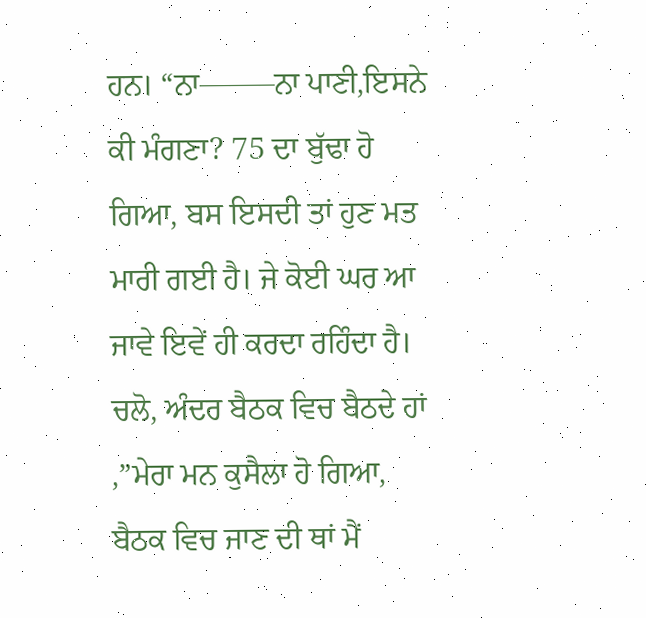ਹਨ। “ਨਾ——–ਨਾ ਪਾਣੀ,ਇਸਨੇ ਕੀ ਮੰਗਣਾ? 75 ਦਾ ਬੁੱਢਾ ਹੋ ਗਿਆ, ਬਸ ਇਸਦੀ ਤਾਂ ਹੁਣ ਮਤ ਮਾਰੀ ਗਈ ਹੈ। ਜੇ ਕੋਈ ਘਰ ਆ ਜਾਵੇ ਇਵੇਂ ਹੀ ਕਰਦਾ ਰਹਿੰਦਾ ਹੈ। ਚਲੋ, ਅੰਦਰ ਬੈਠਕ ਵਿਚ ਬੈਠਦੇ ਹਾਂ ,”ਮੇਰਾ ਮਨ ਕੁਸੈਲਾ ਹੋ ਗਿਆ, ਬੈਠਕ ਵਿਚ ਜਾਣ ਦੀ ਥਾਂ ਮੈਂ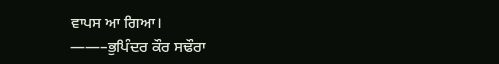ਵਾਪਸ ਆ ਗਿਆ।
——–ਭੁਪਿੰਦਰ ਕੌਰ ਸਢੌਰਾ